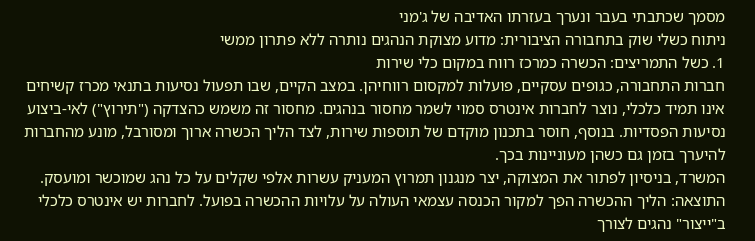מסמך שכתבתי בעבר ונערך בעזרתו האדיבה של ג'מני
ניתוח כשלי שוק בתחבורה הציבורית: מדוע מצוקת הנהגים נותרה ללא פתרון ממשי
1. כשל התמריצים: הכשרה כמרכז רווח במקום כלי שירות
חברות התחבורה, כגופים עסקיים, פועלות למקסום רווחיהן. במצב הקיים, שבו תפעול נסיעות בתנאי מכרז קשיחים אינו תמיד כלכלי, נוצר לחברות אינטרס סמוי לשמר מחסור בנהגים. מחסור זה משמש כהצדקה ("תירוץ") לאי-ביצוע נסיעות הפסדיות. בנוסף, חוסר בתכנון מוקדם של תוספות שירות, לצד הליך הכשרה ארוך ומסורבל, מונע מהחברות להיערך בזמן גם כשהן מעוניינות בכך.
המשרד, בניסיון לפתור את המצוקה, יצר מנגנון תמרוץ המעניק עשרות אלפי שקלים על כל נהג שמוכשר ומועסק. התוצאה: הליך ההכשרה הפך למקור הכנסה עצמאי העולה על עלויות ההכשרה בפועל. לחברות יש אינטרס כלכלי ב"ייצור" נהגים לצורך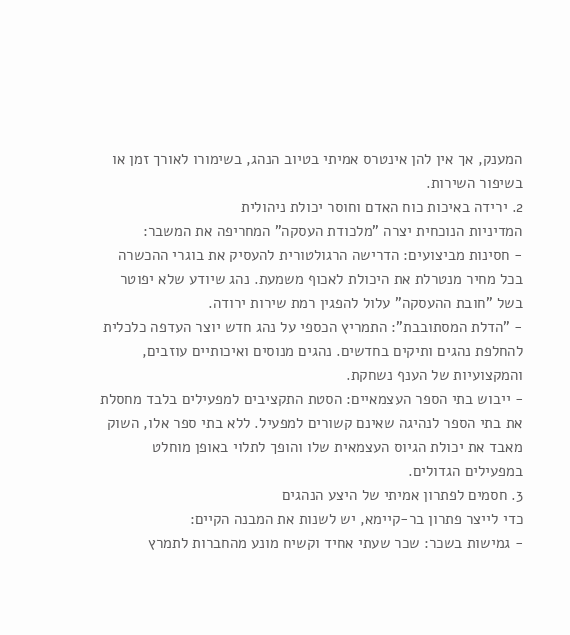המענק, אך אין להן אינטרס אמיתי בטיוב הנהג, בשימורו לאורך זמן או בשיפור השירות.
2. ירידה באיכות כוח האדם וחוסר יכולת ניהולית
המדיניות הנוכחית יצרה "מלכודת העסקה" המחריפה את המשבר:
- חסינות מביצועים: הדרישה הרגולטורית להעסיק את בוגרי ההכשרה בכל מחיר מנטרלת את היכולת לאכוף משמעת. נהג שיודע שלא יפוטר בשל "חובת ההעסקה" עלול להפגין רמת שירות ירודה.
- "הדלת המסתובבת": התמריץ הכספי על נהג חדש יוצר העדפה כלכלית להחלפת נהגים ותיקים בחדשים. נהגים מנוסים ואיכותיים עוזבים, והמקצועיות של הענף נשחקת.
- ייבוש בתי הספר העצמאיים: הסטת התקציבים למפעילים בלבד מחסלת את בתי הספר לנהיגה שאינם קשורים למפעיל. ללא בתי ספר אלו, השוק מאבד את יכולת הגיוס העצמאית שלו והופך לתלוי באופן מוחלט במפעילים הגדולים.
3. חסמים לפתרון אמיתי של היצע הנהגים
כדי לייצר פתרון בר-קיימא, יש לשנות את המבנה הקיים:
- גמישות בשכר: שכר שעתי אחיד וקשיח מונע מהחברות לתמרץ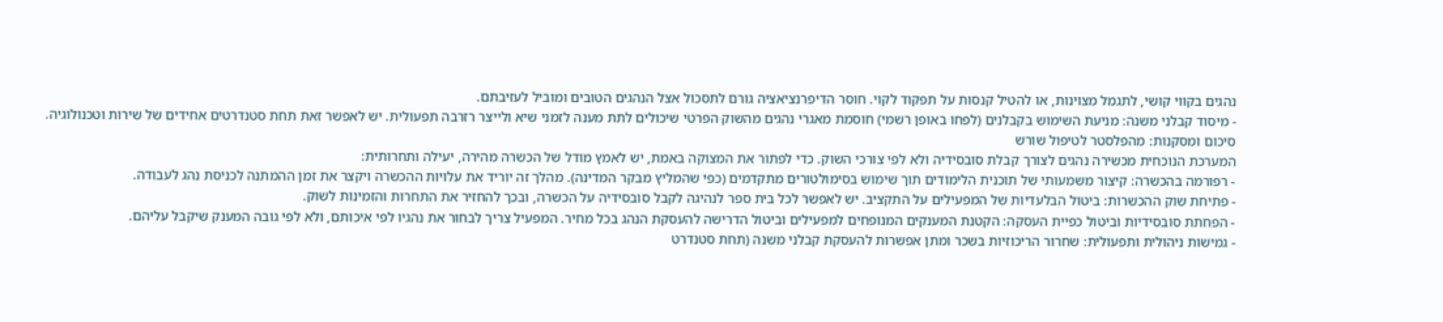נהגים בקווי קושי, לתגמל מצוינות, או להטיל קנסות על תפקוד לקוי. חוסר הדיפרנציאציה גורם לתסכול אצל הנהגים הטובים ומוביל לעזיבתם.
- מיסוד קבלני משנה: מניעת השימוש בקבלנים (לפחו באופן רשמי) חוסמת מאגרי נהגים מהשוק הפרטי שיכולים לתת מענה לזמני שיא ולייצר רזרבה תפעולית. יש לאפשר זאת תחת סטנדרטים אחידים של שירות וטכנולוגיה.
סיכום ומסקנות: מהפלסטר לטיפול שורש
המערכת הנוכחית מכשירה נהגים לצורך קבלת סובסידיה ולא לפי צורכי השוק. כדי לפתור את המצוקה באמת, יש לאמץ מודל של הכשרה מהירה, יעילה ותחרותית:
- רפורמה בהכשרה: קיצור משמעותי של תוכנית הלימודים תוך שימוש בסימולטורים מתקדמים (כפי שהמליץ מבקר המדינה). מהלך זה יוריד את עלויות ההכשרה ויקצר את זמן ההמתנה לכניסת נהג לעבודה.
- פתיחת שוק ההכשרות: ביטול הבלעדיות של המפעילים על התקציב. יש לאפשר לכל בית ספר לנהיגה לקבל סובסידיה על הכשרה, ובכך להחזיר את התחרות והזמינות לשוק.
- הפחתת סובסידיות וביטול כפיית העסקה: הקטנת המענקים המנופחים למפעילים וביטול הדרישה להעסקת הנהג בכל מחיר. המפעיל צריך לבחור את נהגיו לפי איכותם, ולא לפי גובה המענק שיקבל עליהם.
- גמישות ניהולית ותפעולית: שחרור הריכוזיות בשכר ומתן אפשרות להעסקת קבלני משנה (תחת סטנדרט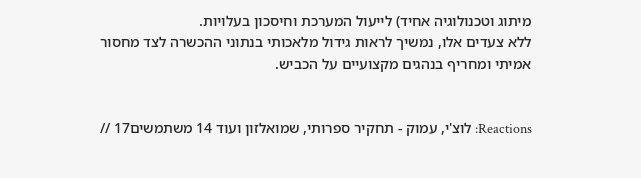מיתוג וטכנולוגיה אחיד) לייעול המערכת וחיסכון בעלויות.
ללא צעדים אלו, נמשיך לראות גידול מלאכותי בנתוני ההכשרה לצד מחסור אמיתי ומחריף בנהגים מקצועיים על הכביש.


Reactions: לוצ'י, עמוק - תחקיר ספרותי, שמואלזון ועוד 14 משתמשים17 //